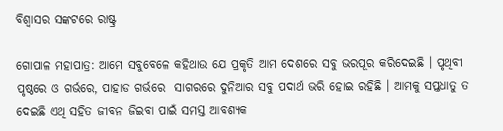ବିଶ୍ୱାସର ସଙ୍କଟରେ ରାଷ୍ଟ୍ର

ଗୋପାଳ ମହାପାତ୍ର: ଆମେ ସବୁବେଳେ କହିଥାଉ ଯେ ପ୍ରକୃତି ଆମ ଦେଶରେ ସବୁ ଭରପୂର କରିଦେଇଛି । ପୃଥିବୀ ପୃଷ୍ଠରେ ଓ ଗର୍ଭରେ, ପାହାଡ ଗର୍ଭରେ  ସାଗରରେ ଦୁନିଆର ସବୁ ପଦାର୍ଥ ଭରି ହୋଇ ରହିଛି । ଆମକୁ ସପ୍ତଧାତୁ ତ ଦେଇଛି ଏଥି ସହିତ ଜୀବନ ଜିଇବା ପାଇଁ ସମସ୍ତ ଆବଶ୍ୟକ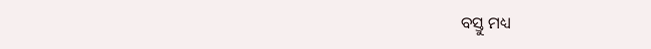ବସ୍ତୁ ମଧ୍ୟ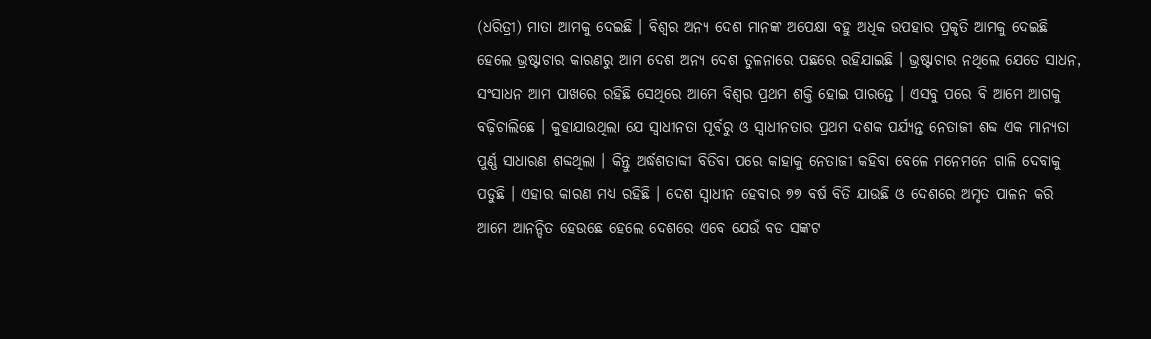(ଧରିତ୍ରୀ) ମାତା ଆମକୁ ଦେଇଛି । ବିଶ୍ୱର ଅନ୍ୟ ଦେଶ ମାନଙ୍କ ଅପେକ୍ଷା ବହୁ ଅଧିକ ଉପହାର ପ୍ରକୃତି ଆମକୁ ଦେଇଛି ହେଲେ ଭ୍ରଷ୍ଟାଚାର କାରଣରୁ ଆମ ଦେଶ ଅନ୍ୟ ଦେଶ ତୁଳନାରେ ପଛରେ ରହିଯାଇଛି । ଭ୍ରଷ୍ଟାଚାର ନଥିଲେ ଯେତେ ସାଧନ, ସଂସାଧନ ଆମ ପାଖରେ ରହିଛି ସେଥିରେ ଆମେ ବିଶ୍ୱର ପ୍ରଥମ ଶକ୍ତି ହୋଇ ପାରନ୍ତେ । ଏସବୁ ପରେ ବି ଆମେ ଆଗକୁ ବଢ଼ିଚାଲିଛେ । କୁହାଯାଉଥିଲା ଯେ ସ୍ୱାଧୀନତା ପୂର୍ବରୁ ଓ ସ୍ୱାଧୀନତାର ପ୍ରଥମ ଦଶକ ପର୍ଯ୍ୟନ୍ତ ନେତାଜୀ ଶବ୍ଦ ଏକ ମାନ୍ୟତା ପୁର୍ଣ୍ଣ ସାଧାରଣ ଶବ୍ଦଥିଲା । କିନ୍ତୁ ଅର୍ଦ୍ଧଶତାବ୍ଦୀ ବିତିବା ପରେ କାହାକୁ ନେତାଜୀ କହିବା ବେଳେ ମନେମନେ ଗାଳି ଦେବାକୁ ପଡୁଛି । ଏହାର କାରଣ ମଧ୍ୟ ରହିଛି । ଦେଶ ସ୍ୱାଧୀନ ହେବାର ୭୭ ବର୍ଷ ବିତି ଯାଉଛି ଓ ଦେଶରେ ଅମୃତ ପାଳନ କରି ଆମେ ଆନନ୍ଦିତ ହେଉଛେ ହେଲେ ଦେଶରେ ଏବେ ଯେଉଁ ବଡ ସଙ୍କଟ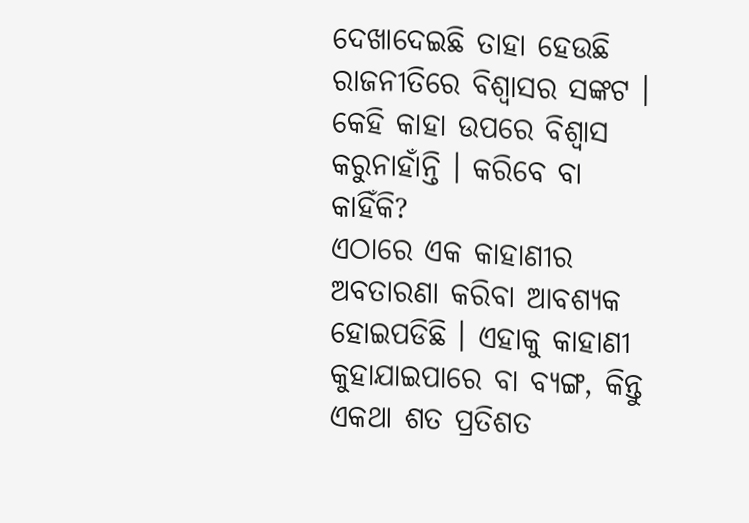ଦେଖାଦେଇଛି ତାହା ହେଉଛି ରାଜନୀତିରେ ବିଶ୍ୱାସର ସଙ୍କଟ । କେହି କାହା ଉପରେ ବିଶ୍ୱାସ କରୁନାହାଁନ୍ତି । କରିବେ ବା କାହିଁକି?
ଏଠାରେ ଏକ କାହାଣୀର ଅବତାରଣା କରିବା ଆବଶ୍ୟକ ହୋଇପଡିଛି । ଏହାକୁ କାହାଣୀ କୁହାଯାଇପାରେ ବା ବ୍ୟଙ୍ଗ, କିନ୍ତୁ ଏକଥା ଶତ ପ୍ରତିଶତ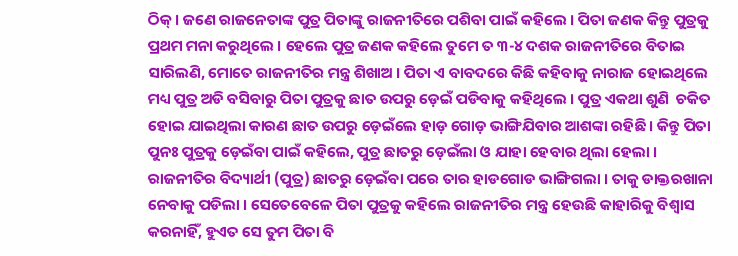ଠିକ୍ । ଜଣେ ରାଜନେତାଙ୍କ ପୁତ୍ର ପିତାଙ୍କୁ ରାଜନୀତିରେ ପଶିବା ପାଇଁ କହିଲେ । ପିତା ଜଣକ କିନ୍ତୁ ପୁତ୍ରକୁ ପ୍ରଥମ ମନା କରୁଥିଲେ । ହେଲେ ପୁତ୍ର ଜଣକ କହିଲେ ତୁମେ ତ ୩-୪ ଦଶକ ରାଜନୀତିରେ ବିତାଇ ସାରିଲଣି, ମୋତେ ରାଜନୀତିର ମନ୍ତ୍ର ଶିଖାଅ । ପିତା ଏ ବାବଦରେ କିଛି କହିବାକୁ ନାରାଜ ହୋଇଥିଲେ ମଧ୍ୟ ପୁତ୍ର ଅଡି ବସିବାରୁ ପିତା ପୁତ୍ରକୁ ଛାତ ଉପରୁ ଡ଼େଇଁ ପଡିବାକୁ କହିଥିଲେ । ପୁତ୍ର ଏକଥା ଶୁଣି  ଚକିତ ହୋଇ ଯାଇଥିଲା କାରଣ ଛାତ ଉପରୁ ଡ଼େଇଁଲେ ହାଡ଼ ଗୋଡ଼ ଭାଙ୍ଗିଯିବାର ଆଶଙ୍କା ରହିଛି । କିନ୍ତୁ ପିତା ପୁନଃ ପୁତ୍ରକୁ ଡ଼େଇଁବା ପାଇଁ କହିଲେ, ପୁତ୍ର ଛାତରୁ ଡ଼େଇଁଲା ଓ ଯାହା ହେବାର ଥିଲା ହେଲା । ରାଜନୀତିର ବିଦ୍ୟାର୍ଥୀ (ପୁତ୍ର) ଛାତରୁ ଡ଼େଇଁବା ପରେ ତାର ହାଡଗୋଡ ଭାଙ୍ଗିଗଲା । ତାକୁ ଡାକ୍ତରଖାନା ନେବାକୁ ପଡିଲା । ସେତେବେଳେ ପିତା ପୁତ୍ରକୁ କହିଲେ ରାଜନୀତିର ମନ୍ତ୍ର ହେଉଛି କାହାରିକୁ ବିଶ୍ୱାସ କରନାହିଁ, ହୁଏତ ସେ ତୁମ ପିତା ବି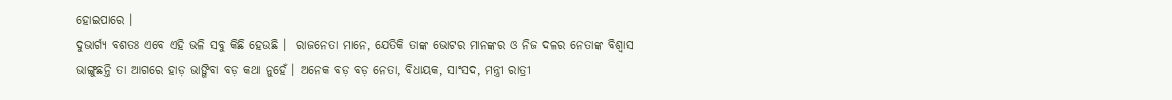ହୋଇପାରେ ।
ଦୁଭାର୍ଗ୍ୟ ବଶତଃ ଏବେ ଏହି ଭଳି ସବୁ କିଛି ହେଉଛି ।  ରାଜନେତା ମାନେ, ଯେତିକି ତାଙ୍କ ଭୋଟର ମାନଙ୍କର ଓ ନିଜ ଦଳର ନେତାଙ୍କ ବିଶ୍ୱାସ ଭାଙ୍ଗୁଛନ୍ତି ତା ଆଗରେ ହାଡ଼ ଭାଙ୍ଗିବା ବଡ଼ କଥା ନୁହେଁ । ଅନେକ ବଡ଼ ବଡ଼ ନେତା, ବିଧାୟକ, ସାଂସଦ, ମନ୍ତ୍ରୀ ରାତ୍ରୀ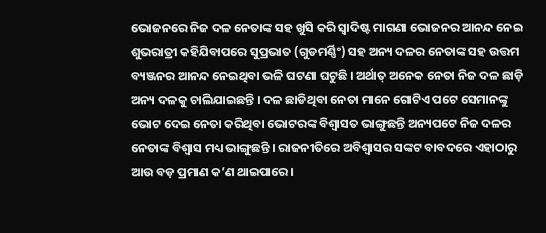ଭୋଜନରେ ନିଜ ଦଳ ନେତାଙ୍କ ସହ ଖୁସି କରି ସ୍ୱାଦିଷ୍ଟ ମାଗଣା ଭୋଜନର ଆନନ୍ଦ ନେଇ ଶୁଭରାତ୍ରୀ କହିଯିବାପରେ ସୁପ୍ରଭାତ (ଗୁଡମର୍ଣ୍ଣିଂ) ସହ ଅନ୍ୟ ଦଳର ନେତାଙ୍କ ସହ ଉତ୍ତମ ବ୍ୟଞ୍ଜନର ଆନନ୍ଦ ନେଇଥିବା ଭଳି ଘଟଣା ଘଟୁଛି । ଅର୍ଥାତ୍ ଅନେକ ନେତା ନିଜ ଦଳ ଛାଡ଼ି ଅନ୍ୟ ଦଳକୁ ଚାଲିଯାଇଛନ୍ତି । ଦଳ ଛାଡିଥିବା ନେତା ମାନେ ଗୋଟିଏ ପଟେ ସେମାନଙ୍କୁ ଭୋଟ ଦେଇ ନେତା କରିଥିବା ଭୋଟରଙ୍କ ବିଶ୍ୱାସତ ଭାଙ୍ଗୁଛନ୍ତି ଅନ୍ୟପଟେ ନିଜ ଦଳର ନେତାଙ୍କ ବିଶ୍ୱାସ ମଧ୍ୟ ଭାଙ୍ଗୁଛନ୍ତି । ରାଜନୀତିରେ ଅବିଶ୍ୱାସର ସଙ୍କଟ ବାବଦରେ ଏହାଠାରୁ ଆଉ ବଡ଼ ପ୍ରମାଣ କ’ଣ ଥାଇପାରେ ।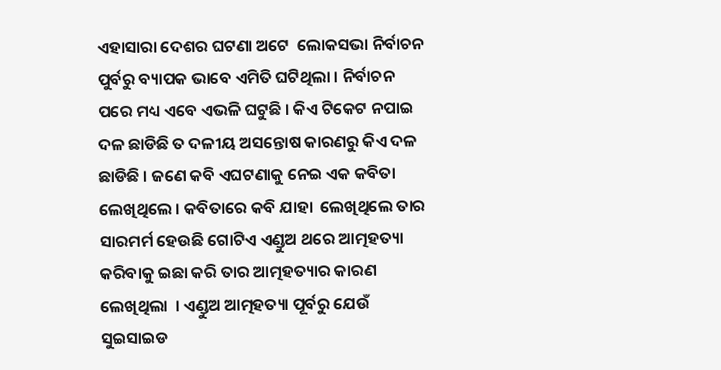ଏହାସାରା ଦେଶର ଘଟଣା ଅଟେ  ଲୋକସଭା ନିର୍ବାଚନ ପୁର୍ବରୁ ବ୍ୟାପକ ଭାବେ ଏମିତି ଘଟିଥିଲା । ନିର୍ବାଚନ ପରେ ମଧ୍ୟ ଏବେ ଏଭଳି ଘଟୁଛି । କିଏ ଟିକେଟ ନପାଇ ଦଳ ଛାଡିଛି ତ ଦଳୀୟ ଅସନ୍ତୋଷ କାରଣରୁ କିଏ ଦଳ ଛାଡିଛି । ଜଣେ କବି ଏଘଟଣାକୁ ନେଇ ଏକ କବିତା ଲେଖିଥିଲେ । କବିତାରେ କବି ଯାହା  ଲେଖିଥିଲେ ତାର ସାରମର୍ମ ହେଉଛି ଗୋଟିଏ ଏଣ୍ଡୁଅ ଥରେ ଆତ୍ମହତ୍ୟା କରିବାକୁ ଇଛା କରି ତାର ଆତ୍ମହତ୍ୟାର କାରଣ ଲେଖିଥିଲା  । ଏଣ୍ଡୁଅ ଆତ୍ମହତ୍ୟା ପୂର୍ବରୁ ଯେଉଁ ସୁଇସାଇଡ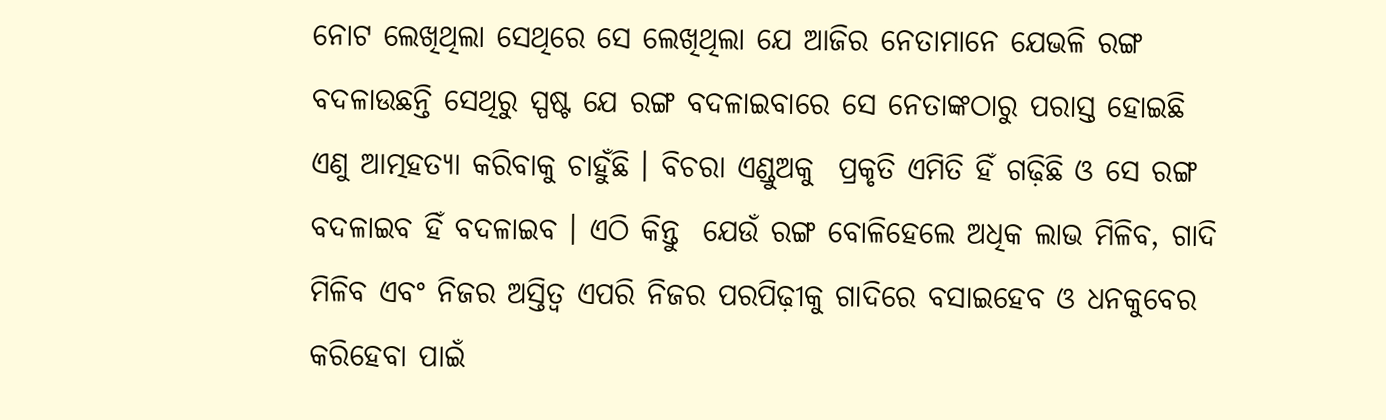ନୋଟ ଲେଖିଥିଲା ସେଥିରେ ସେ ଲେଖିଥିଲା ଯେ ଆଜିର ନେତାମାନେ ଯେଭଳି ରଙ୍ଗ ବଦଳାଉଛନ୍ତି ସେଥିରୁ ସ୍ପଷ୍ଟ ଯେ ରଙ୍ଗ ବଦଳାଇବାରେ ସେ ନେତାଙ୍କଠାରୁ ପରାସ୍ତ ହୋଇଛି ଏଣୁ ଆତ୍ମହତ୍ୟା କରିବାକୁ ଚାହୁଁଛି । ବିଚରା ଏଣ୍ଡୁଅକୁ  ପ୍ରକୃତି ଏମିତି ହିଁ ଗଢ଼ିଛି ଓ ସେ ରଙ୍ଗ ବଦଳାଇବ ହିଁ ବଦଳାଇବ । ଏଠି କିନ୍ତୁ  ଯେଉଁ ରଙ୍ଗ ବୋଳିହେଲେ ଅଧିକ ଲାଭ ମିଳିବ, ଗାଦି ମିଳିବ ଏବଂ ନିଜର ଅସ୍ତିତ୍ୱ ଏପରି ନିଜର ପରପିଢ଼ୀକୁ ଗାଦିରେ ବସାଇହେବ ଓ ଧନକୁବେର କରିହେବା ପାଇଁ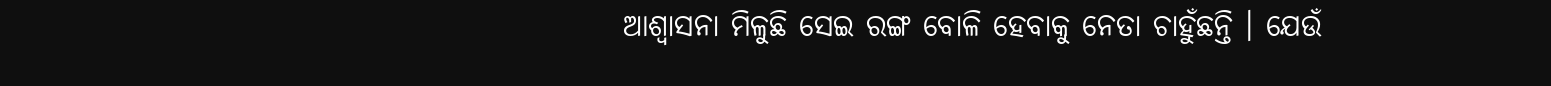ଆଶ୍ୱାସନା ମିଳୁଛି ସେଇ ରଙ୍ଗ ବୋଳି ହେବାକୁ ନେତା ଚାହୁଁଛନ୍ତି । ଯେଉଁ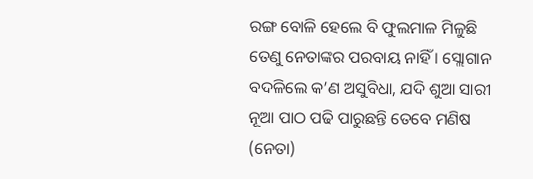ରଙ୍ଗ ବୋଳି ହେଲେ ବି ଫୁଲମାଳ ମିଳୁଛି ତେଣୁ ନେତାଙ୍କର ପରବାୟ ନାହିଁ । ସ୍ଲୋଗାନ ବଦଳିଲେ କ’ଣ ଅସୁବିଧା, ଯଦି ଶୁଆ ସାରୀ ନୂଆ ପାଠ ପଢି ପାରୁଛନ୍ତି ତେବେ ମଣିଷ (ନେତା)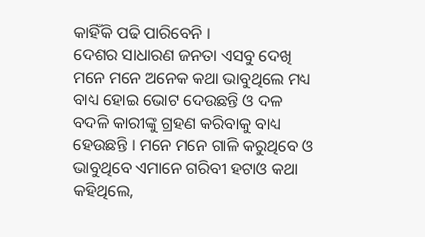କାହିଁକି ପଢି ପାରିବେନି ।
ଦେଶର ସାଧାରଣ ଜନତା ଏସବୁ ଦେଖି ମନେ ମନେ ଅନେକ କଥା ଭାବୁଥିଲେ ମଧ୍ୟ ବାଧ୍ୟ ହୋଇ ଭୋଟ ଦେଉଛନ୍ତି ଓ ଦଳ ବଦଳି କାରୀଙ୍କୁ ଗ୍ରହଣ କରିବାକୁ ବାଧ୍ୟ ହେଉଛନ୍ତି । ମନେ ମନେ ଗାଳି କରୁଥିବେ ଓ ଭାବୁଥିବେ ଏମାନେ ଗରିବୀ ହଟାଓ କଥା କହିଥିଲେ,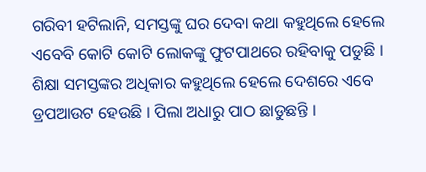ଗରିବୀ ହଟିଲାନି, ସମସ୍ତଙ୍କୁ ଘର ଦେବା କଥା କହୁଥିଲେ ହେଲେ ଏବେବି କୋଟି କୋଟି ଲୋକଙ୍କୁ ଫୁଟପାଥରେ ରହିବାକୁ ପଡୁଛି । ଶିକ୍ଷା ସମସ୍ତଙ୍କର ଅଧିକାର କହୁଥିଲେ ହେଲେ ଦେଶରେ ଏବେ ଡ୍ରପଆଉଟ ହେଉଛି । ପିଲା ଅଧାରୁ ପାଠ ଛାଡୁଛନ୍ତି ।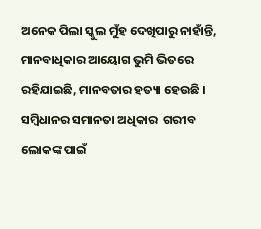ଅନେକ ପିଲା ସ୍କୁଲ ମୁଁହ ଦେଖିପାରୁ ନାହାଁନ୍ତି, ମାନବାଧିକାର ଆୟୋଗ ଭୁମି ଭିତରେ ରହିଯାଇଛି, ମାନବତାର ହତ୍ୟା ହେଉଛି । ସମ୍ବିଧାନର ସମାନତା ଅଧିକାର  ଗରୀବ ଲୋକଙ୍କ ପାଇଁ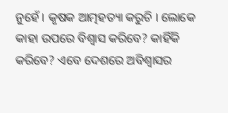ନୁହେଁ । କୃଷକ ଆତ୍ମହତ୍ୟା କରୁଚି । ଲୋକେ କାହା ଉପରେ ବିଶ୍ୱାସ କରିବେ? କାହିଁକି କରିବେ? ଏବେ ଦେଶରେ ଅବିଶ୍ୱାସର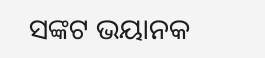ସଙ୍କଟ ଭୟାନକ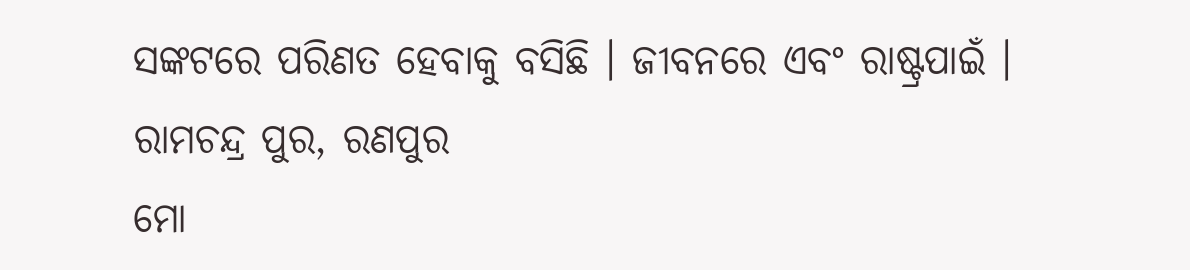ସଙ୍କଟରେ ପରିଣତ ହେବାକୁ ବସିଛି । ଜୀବନରେ ଏବଂ ରାଷ୍ଟ୍ରପାଇଁ ।
ରାମଚନ୍ଦ୍ର ପୁର, ରଣପୁର
ମୋ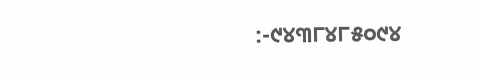:-୯୪୩୮୪୮୫୦୯୪